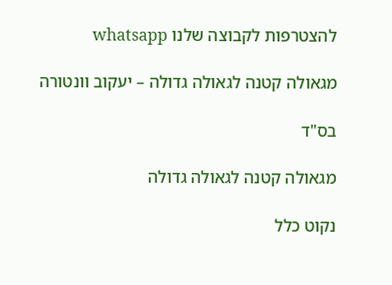להצטרפות לקבוצה שלנו whatsapp

מגאולה קטנה לגאולה גדולה – יעקוב וונטורה

בס"ד

מגאולה קטנה לגאולה גדולה

נקוט כלל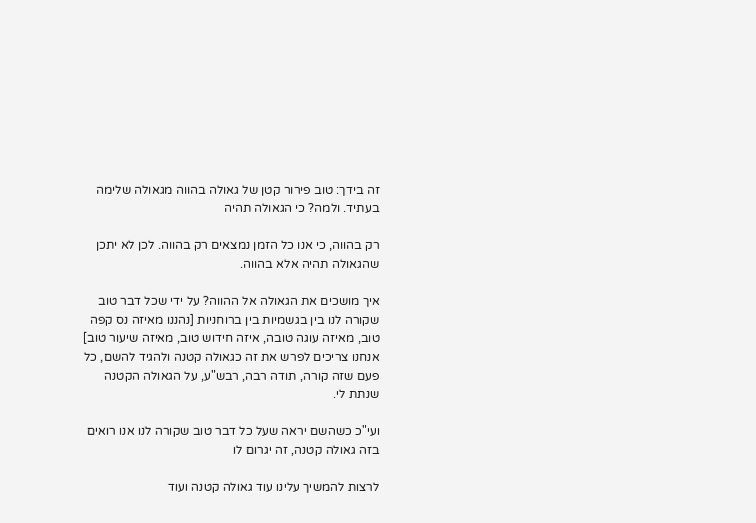זה בידך: טוב פירור קטן של גאולה בהווה מגאולה שלימה בעתיד. ולמה? כי הגאולה תהיה

רק בהווה, כי אנו כל הזמן נמצאים רק בהווה. לכן לא יתכן שהגאולה תהיה אלא בהווה.

איך מושכים את הגאולה אל ההווה? על ידי שכל דבר טוב שקורה לנו בין בגשמיות בין ברוחניות [נהננו מאיזה נס קפה טוב, מאיזה עוגה טובה, איזה חידוש טוב, מאיזה שיעור טוב] אנחנו צריכים לפרש את זה כגאולה קטנה ולהגיד להשם, כל פעם שזה קורה, תודה רבה, רבש"ע, על הגאולה הקטנה שנתת לי.

ועי"כ כשהשם יראה שעל כל דבר טוב שקורה לנו אנו רואים בזה גאולה קטנה, זה יגרום לו

לרצות להמשיך עלינו עוד גאולה קטנה ועוד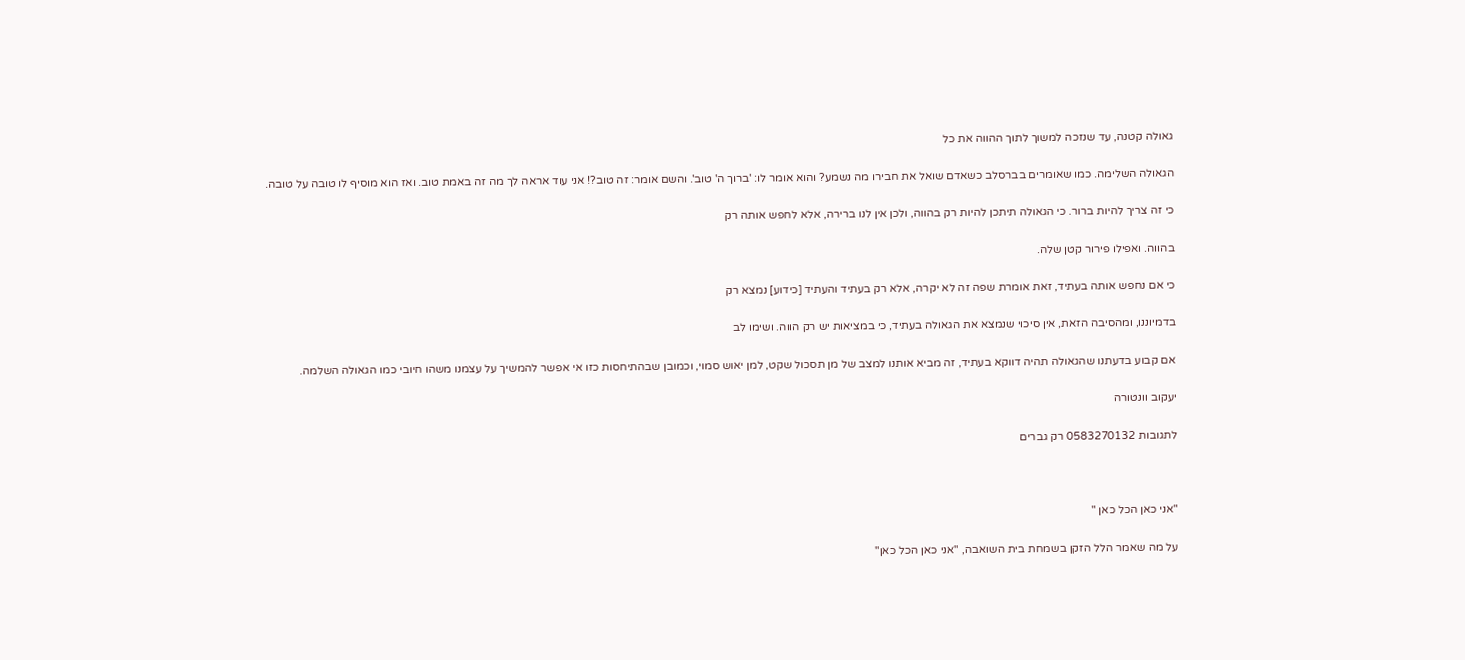גאולה קטנה, עד שנזכה למשוך לתוך ההווה את כל

הגאולה השלימה. כמו שאומרים בברסלב כשאדם שואל את חבירו מה נשמע? והוא אומר לו: 'ברוך ה' טוב'. והשם אומר: זה טוב?! אני עוד אראה לך מה זה באמת טוב. ואז הוא מוסיף לו טובה על טובה.

כי זה צריך להיות ברור. כי הגאולה תיתכן להיות רק בהווה, ולכן אין לנו ברירה, אלא לחפש אותה רק

בהווה. ואפילו פירור קטן שלה.

כי אם נחפש אותה בעתיד, זאת אומרת שפה זה לא יקרה, אלא רק בעתיד והעתיד [כידוע] נמצא רק

בדמיוננו, ומהסיבה הזאת, אין סיכוי שנמצא את הגאולה בעתיד, כי במציאות יש רק הווה. ושימו לב

אם קבוע בדעתנו שהגאולה תהיה דווקא בעתיד, זה מביא אותנו למצב של מן תסכול שקט, למן יאוש סמוי, וכמובן שבהתיחסות כזו אי אפשר להמשיך על עצמנו משהו חיובי כמו הגאולה השלמה.

יעקוב וונטורה

לתגובות 0583270132 רק גברים



"אני כאן הכל כאן "

על מה שאמר הלל הזקן בשמחת בית השואבה, "אני כאן הכל כאן"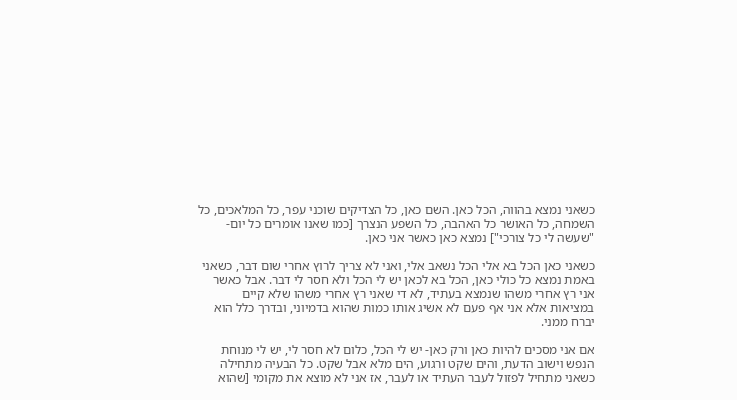כשאני נמצא בהווה, הכל כאן. השם כאן, כל הצדיקים שוכני עפר, כל המלאכים, כל השמחה, כל האושר כל האהבה, כל השפע הנצרך [כמו שאנו אומרים כל יום- "שעשה לי כל צורכי"] נמצא כאן כאשר אני כאן.

כשאני כאן הכל בא אלי הכל נשאב אלי, ואני לא צריך לרוץ אחרי שום דבר, כשאני באמת נמצא כל כולי כאן, הכל בא לכאן יש לי הכל ולא חסר לי דבר. אבל כאשר אני רץ אחרי משהו שנמצא בעתיד, לא די שאני רץ אחרי משהו שלא קיים במציאות אלא אני אף פעם לא אשיג אותו כמות שהוא בדמיוני, ובדרך כלל הוא יברח ממני.

אם אני מסכים להיות כאן ורק כאן- יש לי הכל, כלום לא חסר לי, יש לי מנוחת הנפש וישוב הדעת, והים שקט ורגוע, הים מלא אבל שקט. כל הבעיה מתחילה כשאני מתחיל לפזול לעבר העתיד או לעבר, אז אני לא מוצא את מקומי [שהוא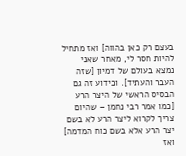בעצם רק כאן בהווה] ואז מתחיל להיות חסר לי, מאחר שאני נמצא בעולם של דמיון [שזה העבר והעתיד]. וכידוע זה גם הבסיס הראשי של היצר הרע [כמו אמר רבי נחמן – שהיום צריך לקרוא ליצר הרע לא בשם יצר הרע אלא בשם כוח המדמה] ואז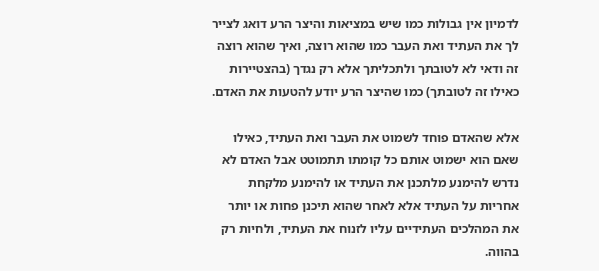לדמיון אין גבולות כמו שיש במציאות והיצר הרע דואג לצייר לך את העתיד ואת העבר כמו שהוא רוצה, ואיך שהוא רוצה זה ודאי לא לטובתך ולתכליתך אלא רק נגדך (בהצטיירות כאילו זה לטובתך) כמו שהיצר הרע יודע להטעות את האדם.

אלא שהאדם פוחד לשמוט את העבר ואת העתיד, כאילו שאם הוא ישמוט אותם כל קומתו תתמוטט אבל האדם לא נדרש להימנע מלתכנן את העתיד או להימנע מלקחת אחריות על העתיד אלא לאחר שהוא תיכנן פחות או יותר את המהלכים העתידיים עליו לזנוח את העתיד, ולחיות רק בהווה.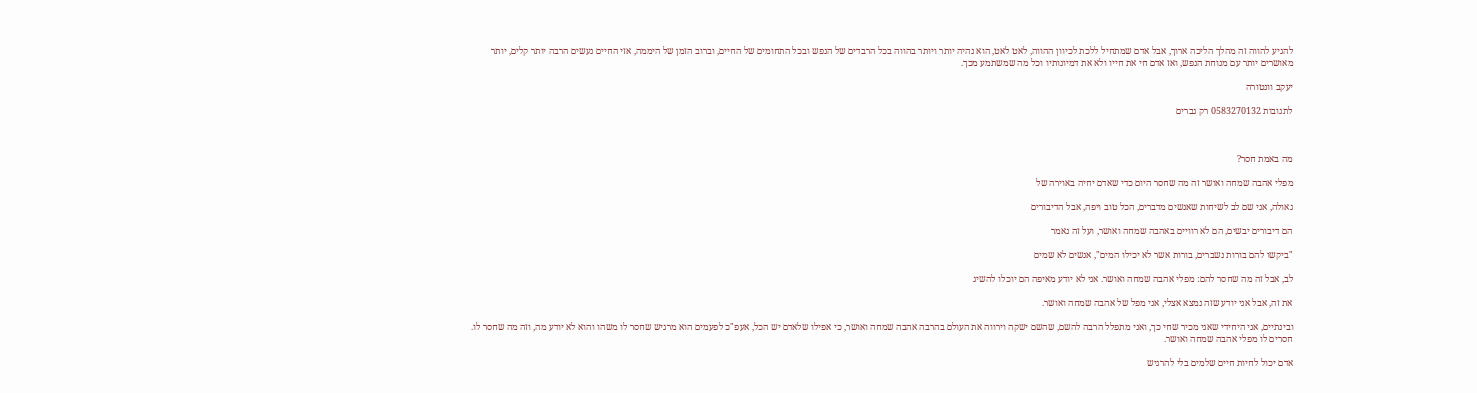להגיע להווה זה מהלך הליכה ארוך, אבל אדם שמתחיל ללכת לכיוון ההווה, לאט לאט, הוא נהיה יותר ויותר בהווה בכל הרבדים של הנפש ובכל התחומים של החיים, וברוב הזמן של היממה, אזי החיים נעשים הרבה יותר קלים, יותר מאושרים יותר עם מנוחת הנפש, ואז אדם חי את חייו ולא את דמיונותיו וכל מה שמשתמע מכך.

יעקב וונטורה

לתגובות 0583270132 רק גברים



מה באמת חסר?

מפלי אהבה שמחה ואושר זה מה שחסר היום כדי שאדם יחיה באוירה של

גאולה, אני שם לב לשיחות שאנשים מדברים, הכל טוב ויפה, אבל הדיבורים

הם דיבורים יבשים, הם לא רוויים באהבה שמחה ואושר, ועל זה נאמר

"ביקשו להם בורות נשברים, בורות אשר לא יכילו המים", אנשים לא שמים

לב, אבל זה מה שחסר להם: מפלי אהבה שמחה ואושר. אני לא יודע מאיפה הם יוכלו להשיג

את זה, אבל אני יודע שזה נמצא אצלי, אני מפל של אהבה שמחה ואושר.

ובינתיים, אני היחידי שאני מכיר שחי כך, ואני מתפלל הרבה להשם, שהשם ישקה וירווה את העולם בהרבה אהבה שמחה ואושר, כי אפילו שלאדם יש הכל, אעפ"כ לפעמים הוא מרגיש שחסר לו משהו והוא לא יודע מה, וזה מה שחסר לו. חסרים לו מפלי אהבה שמחה ואושר.

אדם יכול לחיות חיים שלמים בלי להרגיש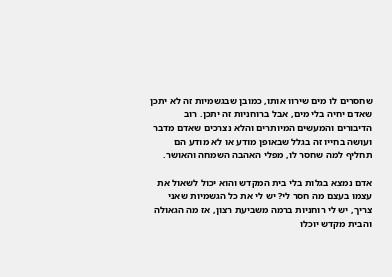שחסרים לו מים שירוו אותו, כמובן שבגשמיות זה לא יתכן שאדם יחיה בלי מים, אבל ברוחניות זה יתכן. רוב הדיבורים והמעשים המיותרים והלא נצרכים שאדם מדבר ועושה בחייו זה בגלל שבאופן מודע או לא מודע הם תחליף למה שחסר לו, מפלי האהבה השמחה והאושר.

אדם נמצא בגלות בלי בית המקדש והוא יכול לשאול את עצמו בעצם מה חסר לי? יש לי את כל הגשמיות שאני צריך, יש לי רוחניות ברמה משביעת רצון, אז מה הגאולה והבית מקדש יוכלו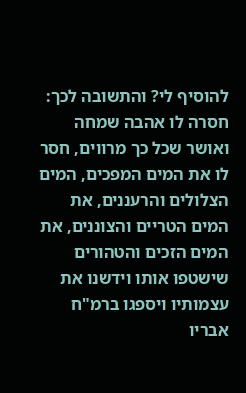להוסיף לי? והתשובה לכך: חסרה לו אהבה שמחה ואושר שכל כך מרווים, חסר לו את המים המפכים, המים הצלולים והרעננים, את המים הטריים והצוננים, את המים הזכים והטהורים שישטפו אותו וידשנו את עצמותיו ויספגו ברמ"ח אבריו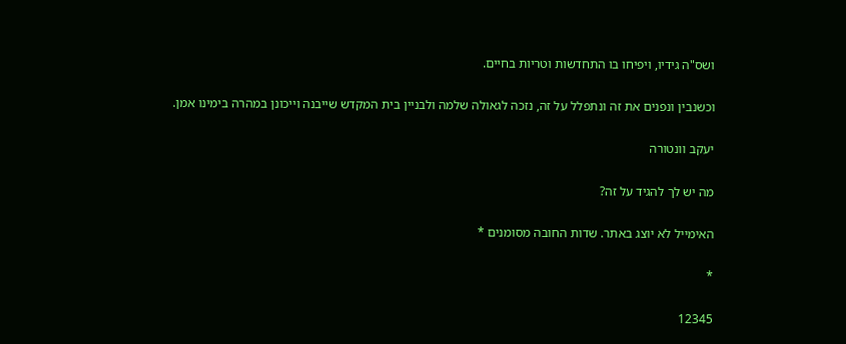ושס"ה גידיו, ויפיחו בו התחדשות וטריות בחיים.

וכשנבין ונפנים את זה ונתפלל על זה, נזכה לגאולה שלמה ולבניין בית המקדש שייבנה וייכונן במהרה בימינו אמן.

יעקב וונטורה

מה יש לך להגיד על זה?

האימייל לא יוצג באתר. שדות החובה מסומנים *

*

12345